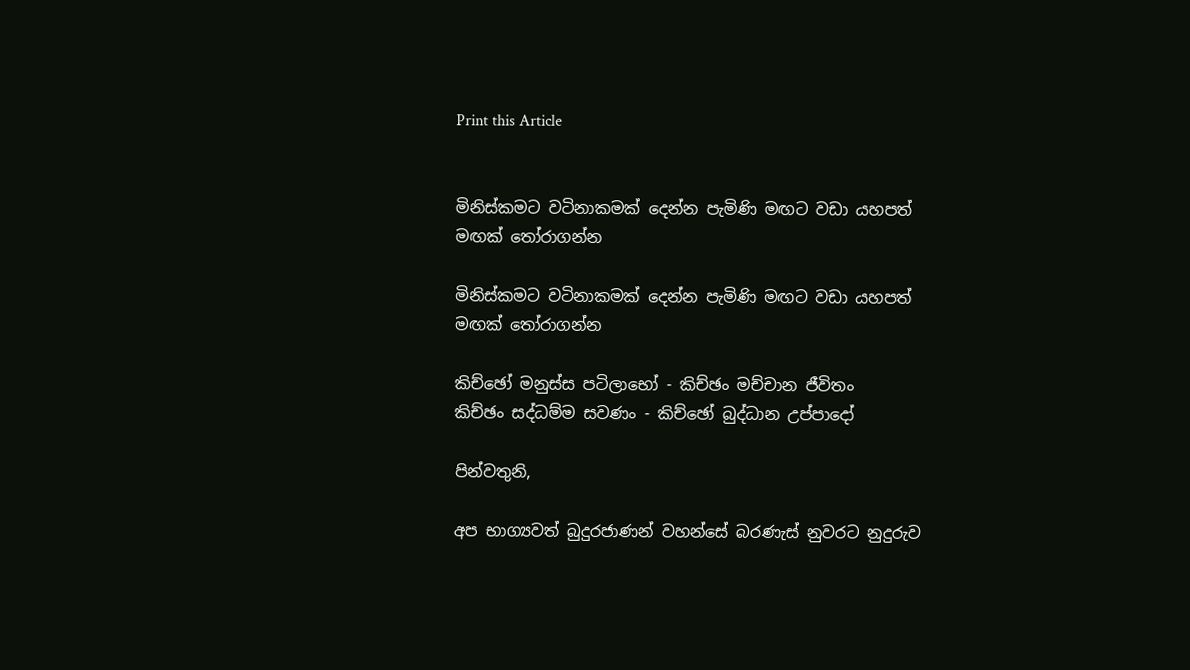Print this Article


මිනිස්කමට වටිනාකමක් දෙන්න පැමිණි මඟට වඩා යහපත් මඟක් තෝරාගන්න

මිනිස්කමට වටිනාකමක් දෙන්න පැමිණි මඟට වඩා යහපත් මඟක් තෝරාගන්න

කිච්ඡෝ මනුස්ස පටිලාභෝ - කිච්ඡං මච්චාන ජීවිතං
කිච්ඡං සද්ධම්ම සවණං - කිච්ඡෝ බුද්ධාන උප්පාදෝ

පින්වතුනි,

අප භාග්‍යවත් බුදුරජාණන් වහන්සේ බරණැස් නුවරට නුදුරුව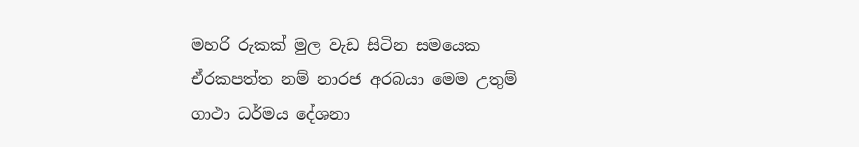මහරි රුකක් මුල වැඩ සිටින සමයෙක ඒරකපත්ත නම් නාරජ අරබයා මෙම උතුම් ගාථා ධර්මය දේශනා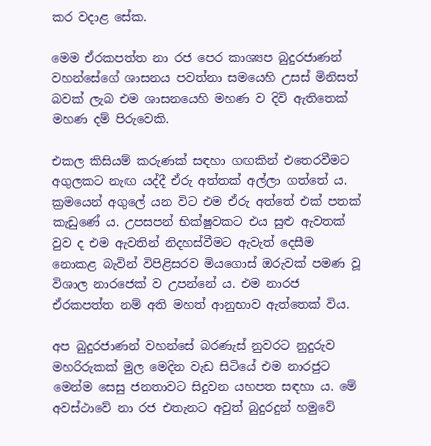කර වදාළ සේක.

මෙම ඒරකපත්ත නා රජ පෙර කාශ්‍යප බුදුරජාණන් වහන්සේගේ ශාසනය පවත්නා සමයෙහි උසස් මිනිසත් බවක් ලැබ එම ශාසනයෙහි මහණ ව දිවි ඇතිතෙක් මහණ දම් පිරුවෙකි.

එකල කිසියම් කරුණක් සඳහා ගඟකින් එතෙරවීමට අගුලකට නැඟ යද්දී ඒරු අත්තක් අල්ලා ගත්තේ ය. ක්‍රමයෙන් අගුලේ යන විට එම ඒරු අත්තේ එක් පතක් කැඩුණේ ය. උපසපන් භික්ෂුවකට එය සුළු ඇවතක් වුව ද එම ඇවතින් නිදහස්වීමට ඇවැත් දෙසීම නොකළ බැවින් විපිළිසරව මියගොස් ඔරුවක් පමණ වූ විශාල නාරජෙක් ව උපන්නේ ය. එම නාරජ ඒරකපත්ත නම් අති මහත් ආනුභාව ඇත්තෙක් විය.

අප බුදුරජාණන් වහන්සේ බරණැස් නුවරට නුදුරුව මහරිරුකක් මුල මෙදින වැඩ සිටියේ එම නාරජුට මෙන්ම සෙසු ජනතාවට සිදුවන යහපත සඳහා ය. මේ අවස්ථාවේ නා රජ එතැනට අවුත් බුදුරදුන් හමුවේ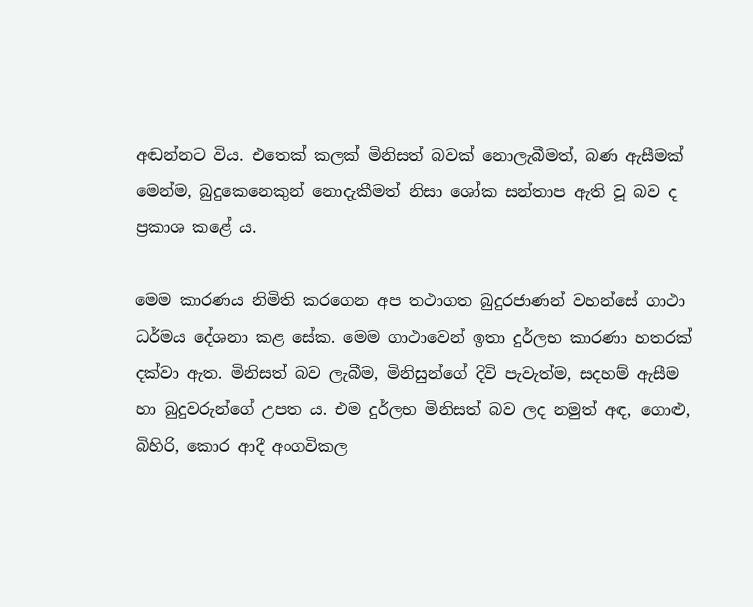අඬන්නට විය. එතෙක් කලක් මිනිසත් බවක් නොලැබීමත්, බණ ඇසීමක් මෙන්ම, බුදුකෙනෙකුන් නොදැකීමත් නිසා ශෝක සන්තාප ඇති වූ බව ද ප්‍රකාශ කළේ ය.

මෙම කාරණය නිමිති කරගෙන අප තථාගත බුදුරජාණන් වහන්සේ ගාථා ධර්මය දේශනා කළ සේක. මෙම ගාථාවෙන් ඉතා දුර්ලභ කාරණා හතරක් දක්වා ඇත. මිනිසත් බව ලැබීම, මිනිසුන්ගේ දිවි පැවැත්ම, සදහම් ඇසීම හා බුදුවරුන්ගේ උපත ය. එම දුර්ලභ මිනිසත් බව ලද නමුත් අඳ, ගොළු, බිහිරි, කොර ආදී අංගවිකල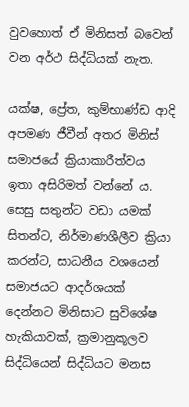වුවහොත් ඒ මිනිසත් බවෙන් වන අර්ථ සිද්ධියක් නැත.

යක්ෂ, ප්‍රේත, කුම්භාණ්ඩ ආදි අපමණ ජීවීන් අතර මිනිස් සමාජයේ ක්‍රියාකාරීත්වය ඉතා අසිරිමත් වන්නේ ය. සෙසු සතුන්ට වඩා යමක් සිතන්ට, නිර්මාණශීලීව ක්‍රියා කරන්ට, සාධනීය වශයෙන් සමාජයට ආදර්ශයක් දෙන්නට මිනිසාට සුවිශේෂ හැකියාවක්, ක්‍රමානුකූලව සිද්ධියෙන් සිද්ධියට මනස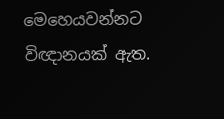මෙහෙයවන්නට විඥානයක් ඇත.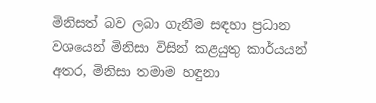මිනිසත් බව ලබා ගැනීම සඳහා ප්‍රධාන වශයෙන් මිනිසා විසින් කළයුතු කාර්යයන් අතර, මිනිසා තමාම හඳුනා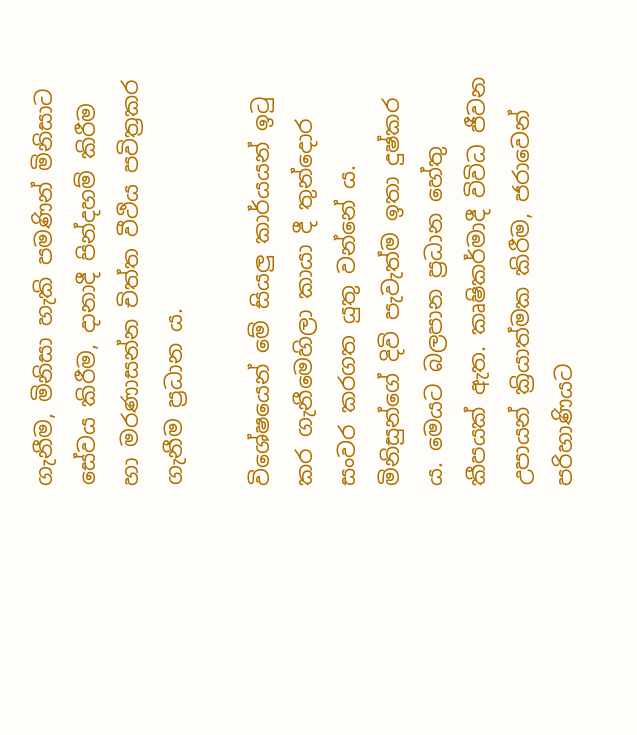ගැනීම, මිනිසා හැකි පමණින් මිනිසාට සේවය කිරීම, දානාදී පින්දහම් කිරීම හා මරණාසන්න චිත්ත වීථිය පවිත්‍රකර ගැනීම ප්‍රධාන ය.

විශේෂයෙන් මේ සියලු කාර්යයන් ඉටු කර ගැනීමෙහිලා කායා දී තුන්දොර සංවර කරගත යුතු වන්නේ ය. මිනිසුන්ගේ දිවි පැවැත්ම ඉතා දුෂ්කර ය. මෙයට බලපාන ප්‍රධාන හේතු කීපයක් ඇත. කෘෂිකර්මාදී විවිධ ජීවන උපායන් ක්‍රියාත්මක කිරීම, ජරාවෙන් පරිහාණියට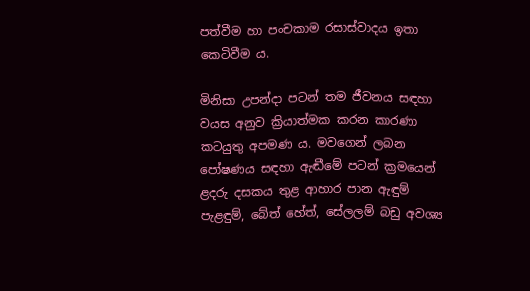පත්වීම හා පංචකාම රසාස්වාදය ඉතා කෙටිවීම ය.

මිනිසා උපන්දා පටන් තම ජීවනය සඳහා වයස අනුව ක්‍රියාත්මක කරන කාරණා කටයුතු අපමණ ය. මවගෙන් ලබන පෝෂණය සඳහා ඇඬීමේ පටන් ක්‍රමයෙන් ළදරු දසකය තුළ ආහාර පාන ඇඳුම් පැළඳුම්, බේත් හේත්, සේලලම් බඩු අවශ්‍ය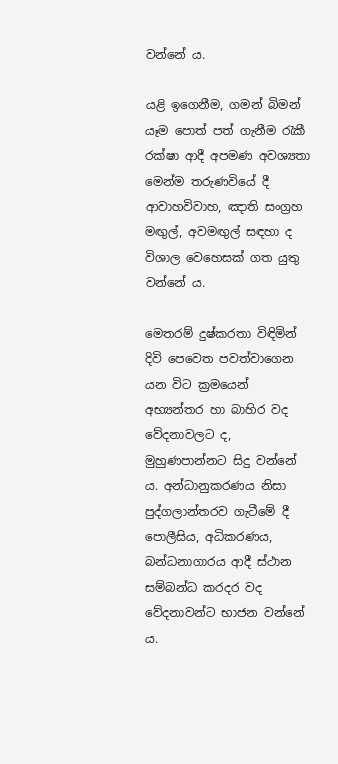වන්නේ ය.

යළි ඉගෙනීම, ගමන් බිමන් යෑම පොත් පත් ගැනීම රැකී රක්ෂා ආදී අපමණ අවශ්‍යතා මෙන්ම තරුණවියේ දී ආවාහවිවාහ, ඤාති සංග්‍රහ මඟුල්, අවමඟුල් සඳහා ද විශාල වෙහෙසක් ගත යුතු වන්නේ ය.

මෙතරම් දුෂ්කරතා විඳිමින් දිවි පෙවෙත පවත්වාගෙන යන විට ක්‍රමයෙන් අභ්‍යන්තර හා බාහිර වද වේදනාවලට ද, මුහුණපාන්නට සිදු වන්නේ ය. අන්ධානුකරණය නිසා පුද්ගලාන්තරව ගැටීමේ දී පොලීසිය, අධිකරණය, බන්ධනාගාරය ආදී ස්ථාන සම්බන්ධ කරදර වද වේදනාවන්ට භාජන වන්නේ ය.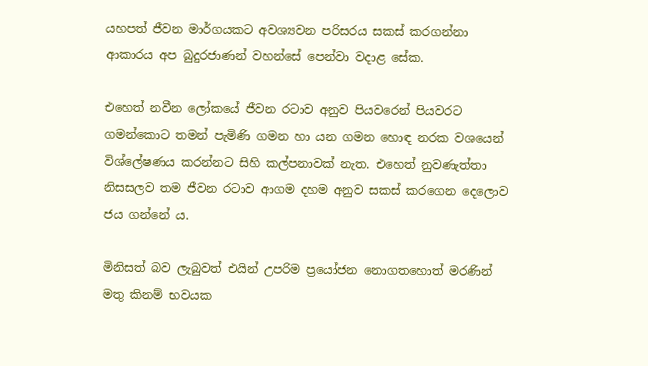යහපත් ජීවන මාර්ගයකට අවශ්‍යවන පරිසරය සකස් කරගන්නා ආකාරය අප බුදුරජාණන් වහන්සේ පෙන්වා වදාළ සේක.

එහෙත් නවීන ලෝකයේ ජීවන රටාව අනුව පියවරෙන් පියවරට ගමන්කොට තමන් පැමිණි ගමන හා යන ගමන හොඳ නරක වශයෙන් විශ්ලේෂණය කරන්නට සිහි කල්පනාවක් නැත. එහෙත් නුවණැත්තා නිසසලව තම ජීවන රටාව ආගම දහම අනුව සකස් කරගෙන දෙලොව ජය ගන්නේ ය.

මිනිසත් බව ලැබුවත් එයින් උපරිම ප්‍රයෝජන නොගතහොත් මරණින් මතු කිනම් භවයක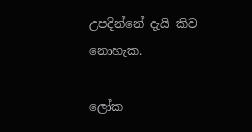උපදින්නේ දැයි කිව නොහැක.

ලෝක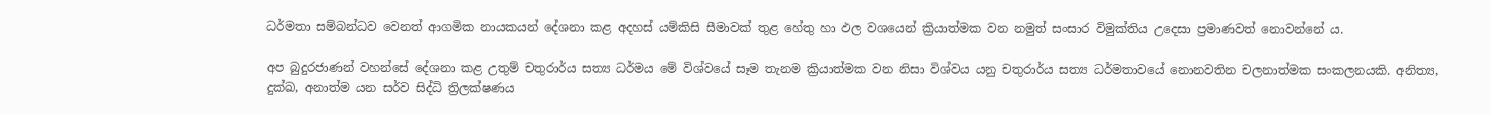ධර්මතා සම්බන්ධව වෙනත් ආගමික නායකයන් දේශනා කළ අදහස් යම්කිසි සීමාවක් තුළ හේතු හා ඵල වශයෙන් ක්‍රියාත්මක වන නමුත් සංසාර විමුක්තිය උදෙසා ප්‍රමාණවත් නොවන්නේ ය.

අප බුදුරජාණන් වහන්සේ දේශනා කළ උතුම් චතුරාර්ය සත්‍ය ධර්මය මේ විශ්වයේ සෑම තැනම ක්‍රියාත්මක වන නිසා විශ්වය යනු චතුරාර්ය සත්‍ය ධර්මතාවයේ නොනවතින චලනාත්මක සංකලනයකි. අනිත්‍ය, දුක්ඛ, අනාත්ම යන සර්ව සිද්ධි ත්‍රිලක්ෂණය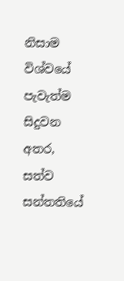නිසාම විශ්වයේ පැවැත්ම සිදුවන අතර, සත්ව සන්තතියේ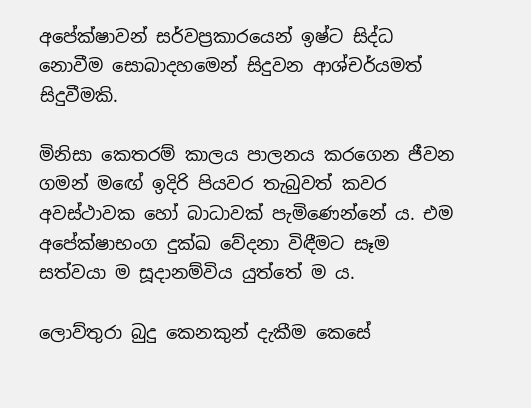අපේක්ෂාවන් සර්වප්‍රකාරයෙන් ඉෂ්ට සිද්ධ නොවීම සොබාදහමෙන් සිදුවන ආශ්චර්යමත් සිදුවීමකි.

මිනිසා කෙතරම් කාලය පාලනය කරගෙන ජීවන ගමන් මඟේ ඉදිරි පියවර තැබුවත් කවර අවස්ථාවක හෝ බාධාවක් පැමිණෙන්නේ ය. එම අපේක්ෂාභංග දුක්ඛ වේදනා විඳීමට සෑම සත්වයා ම සූදානම්විය යුත්තේ ම ය.

ලොව්තුරා බුදු කෙනකුන් දැකීම කෙසේ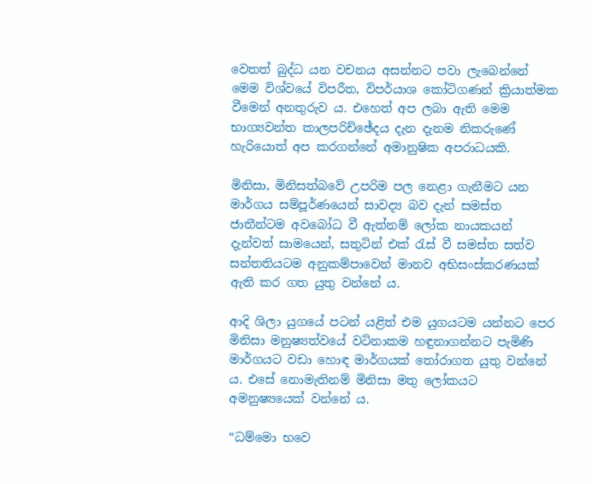වෙතත් බුද්ධ යන වචනය අසන්නට පවා ලැබෙන්නේ මෙම විශ්වයේ විපරීත, විපර්යාශ කෝටිගණන් ක්‍රියාත්මක වීමෙන් අනතුරුව ය. එහෙත් අප ලබා ඇති මෙම භාග්‍යවන්ත කාලපරිච්ඡේදය දැන දැනම නිකරුණේ හැරියොත් අප කරගන්නේ අමානුෂික අපරාධයකි.

මිනිසා, මිනිසත්බවේ උපරිම පල නෙළා ගැනීමට යන මාර්ගය සම්පූර්ණයෙන් සාවද්‍ය බව දැන් සමස්ත ජාතීන්ටම අවබෝධ වී ඇත්නම් ලෝක නායකයන් දැන්වත් සාමයෙන්, සතුටින් එක් රැස් වී සමස්ත සත්ව සන්තතියටම අනුකම්පාවෙන් මානව අභිසංස්කරණයක් ඇති කර ගත යුතු වන්නේ ය.

ආදි ශිලා යුගයේ පටන් යළිත් එම යුගයටම යන්නට පෙර මිනිසා මනුෂ්‍යත්වයේ වටිනාකම හඳුනාගන්නට පැමිණි මාර්ගයට වඩා හොඳ මාර්ගයක් තෝරාගත යුතු වන්නේ ය. එසේ නොමැතිනම් මිනිසා මතු ලෝකයට අමනුෂ්‍යයෙක් වන්නේ ය.

“ධම්මො භවෙ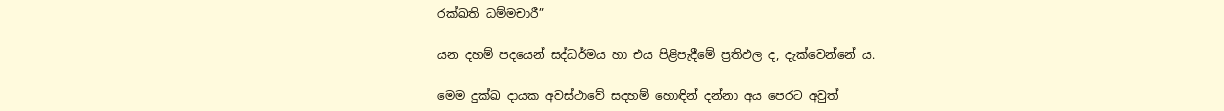රක්ඛති ධම්මචාරී”

යන දහම් පදයෙන් සද්ධර්මය හා එය පිළිපැදීමේ ප්‍රතිඵල ද, දැක්වෙන්නේ ය.

මෙම දුක්ඛ දායක අවස්ථාවේ සදහම් හොඳින් දන්නා අය පෙරට අවුත්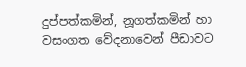දුප්පත්කමින්, නූගත්කමින් හා වසංගත වේදනාවෙන් පීඩාවට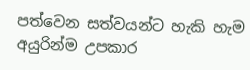පත්වෙන සත්වයන්ට හැකි හැම අයුරින්ම උපකාර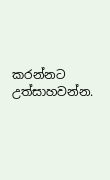කරන්නට උත්සාහවන්න.